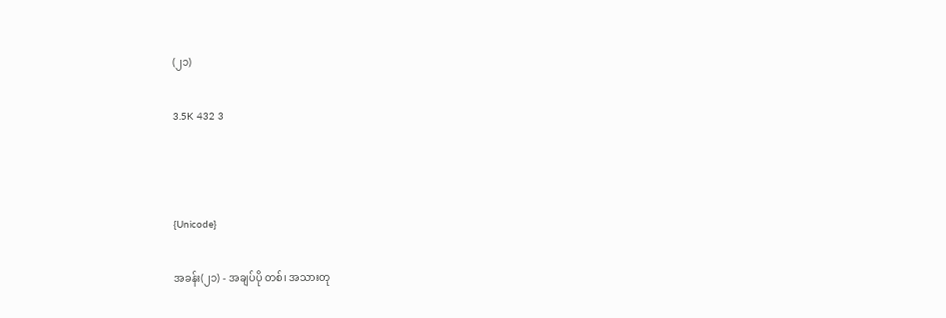(၂၁)

3.5K 432 3



{Unicode}

အခန်း(၂၁) - အချပ်ပို တစ်၊ အသားတု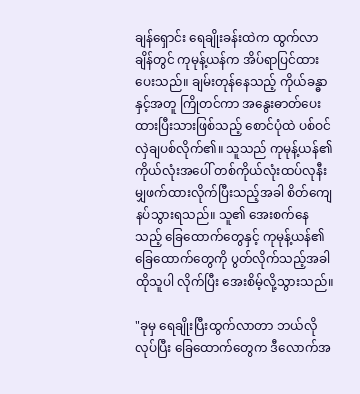ချန်ရှောင်း ရေချိုးခန်းထဲက ထွက်လာချိန်တွင် ကုမုန့်ယန်က အိပ်ရာပြင်ထားပေးသည်။ ချမ်းတုန်နေသည့် ကိုယ်ခန္ဓာနှင့်အတူ ကြိုတင်ကာ အနွေးဓာတ်ပေးထားပြီးသားဖြစ်သည့် စောင်ပုံထဲ ပစ်ဝင်လှဲချပစ်လိုက်၏။ သူသည် ကုမုန့်ယန်၏ ကိုယ်လုံးအပေါ် တစ်ကိုယ်လုံးထပ်လုနီးမျှဖက်ထားလိုက်ပြီးသည့်အခါ စိတ်ကျေနပ်သွားရသည်။ သူ၏ အေးစက်နေသည့် ခြေထောက်တွေနှင့် ကုမုန့်ယန်၏ ခြေထောက်တွေကို ပွတ်လိုက်သည့်အခါ ထိုသူပါ လိုက်ပြီး အေးစိမ့်လို့သွားသည်။

"ခုမှ ရေချိုးပြီးထွက်လာတာ ဘယ်လိုလုပ်ပြီး ခြေထောက်တွေက ဒီလောက်အ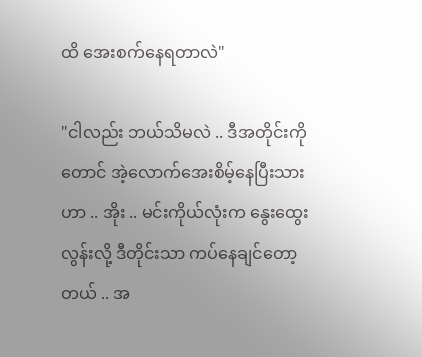ထိ အေးစက်နေရတာလဲ"

"ငါလည်း ဘယ်သိမလဲ .. ဒီအတိုင်းကိုတောင် အဲ့လောက်အေးစိမ့်နေပြီးသားဟာ .. အိုး .. မင်းကိုယ်လုံးက နွေးထွေးလွန်းလို့ ဒီတိုင်းသာ ကပ်နေချင်တော့တယ် .. အ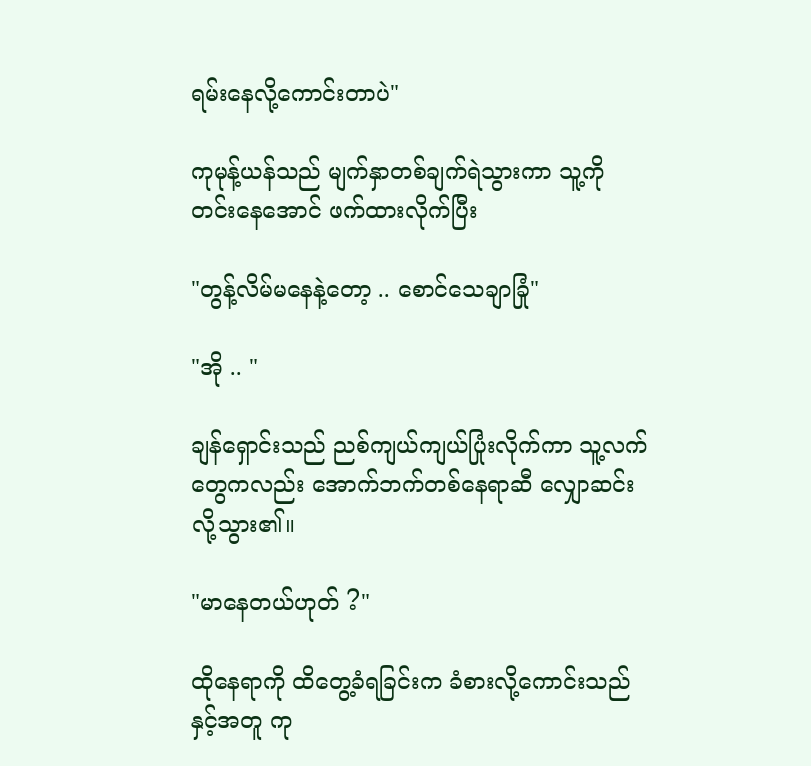ရမ်းနေလို့ကောင်းတာပဲ"

ကုမုန့်ယန်သည် မျက်နှာတစ်ချက်ရဲသွားကာ သူ့ကို တင်းနေအောင် ဖက်ထားလိုက်ပြီး

"တွန့်လိမ်မနေနဲ့တော့ .. စောင်သေချာခြုံ"

"အို .. "

ချန်ရှောင်းသည် ညစ်ကျယ်ကျယ်ပြုံးလိုက်ကာ သူ့လက်တွေကလည်း အောက်ဘက်တစ်နေရာဆီ လျှောဆင်းလို့သွား၏။

"မာနေတယ်ဟုတ် ?"

ထိုနေရာကို ထိတွေ့ခံရခြင်းက ခံစားလို့ကောင်းသည်နှင့်အတူ ကု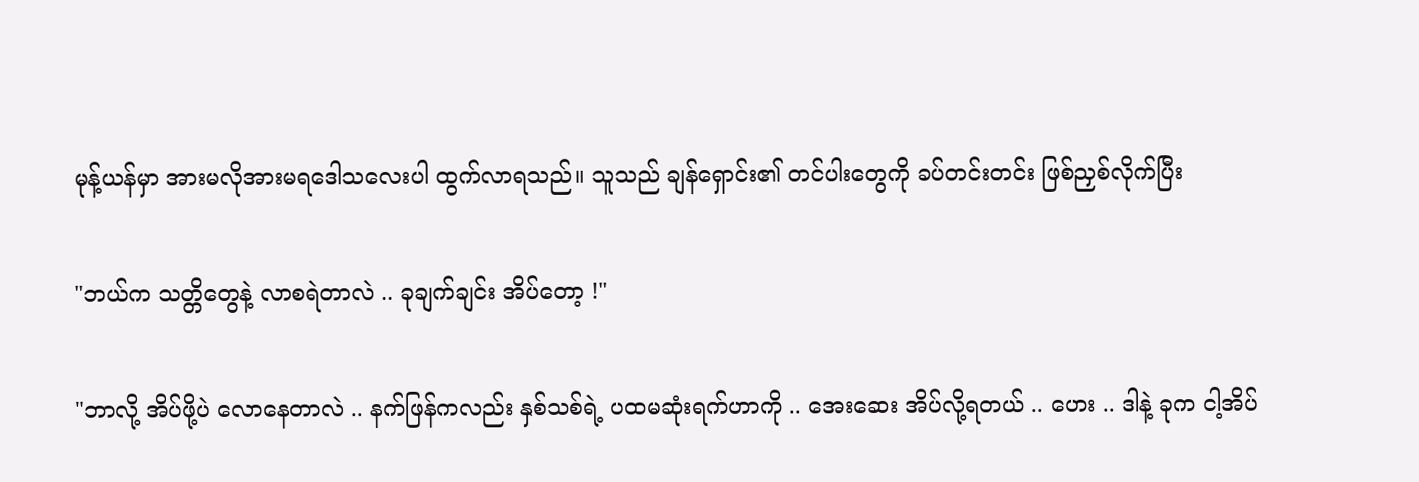မုန့်ယန်မှာ အားမလိုအားမရဒေါသလေးပါ ထွက်လာရသည်။ သူသည် ချန်ရှောင်း၏ တင်ပါးတွေကို ခပ်တင်းတင်း ဖြစ်ညှစ်လိုက်ပြီး

"ဘယ်က သတ္တိတွေနဲ့ လာစရဲတာလဲ .. ခုချက်ချင်း အိပ်တော့ !"

"ဘာလို့ အိပ်ဖို့ပဲ လောနေတာလဲ .. နက်ဖြန်ကလည်း နှစ်သစ်ရဲ့ ပထမဆုံးရက်ဟာကို .. အေးဆေး အိပ်လို့ရတယ် .. ဟေး .. ဒါနဲ့ ခုက ငါ့အိပ်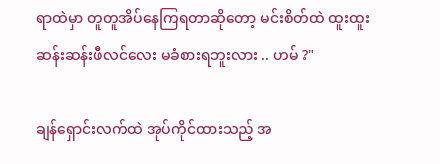ရာထဲမှာ တူတူအိပ်နေကြရတာဆိုတော့ မင်းစိတ်ထဲ ထူးထူးဆန်းဆန်းဖီလင်လေး မခံစားရဘူးလား .. ဟမ် ?"

ချန်ရှောင်းလက်ထဲ အုပ်ကိုင်ထားသည့် အ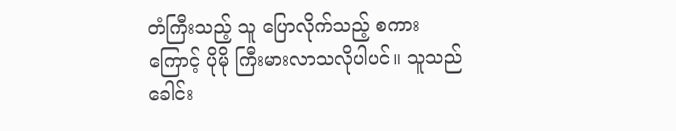တံကြီးသည့် သူ ပြောလိုက်သည့် စကားကြောင့် ပိုမို ကြီးမားလာသလိုပါပင်။ သူသည် ခေါင်း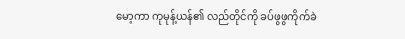မော့ကာ ကုမုန့်ယန်၏ လည်တိုင်ကို ခပ်ဖွဖွကိုက်ခဲ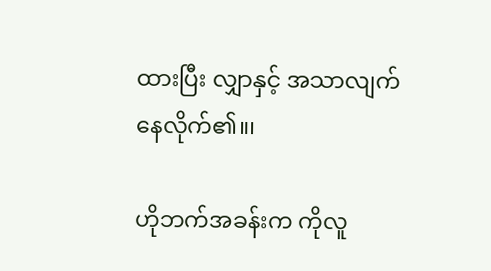ထားပြီး လျှာနှင့် အသာလျက်နေလိုက်၏။၊

ဟိုဘက်အခန်းက ကိုလူ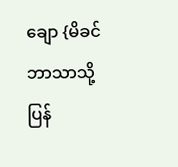ချော {မိခင်ဘာသာသို့ ပြန်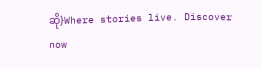ဆို}Where stories live. Discover now